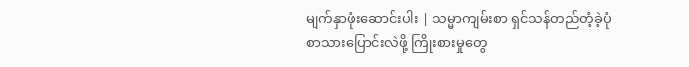မျက်နှာဖုံးဆောင်းပါး | သမ္မာကျမ်းစာ ရှင်သန်တည်တံ့ခဲ့ပုံ
စာသားပြောင်းလဲဖို့ ကြိုးစားမှုတွေ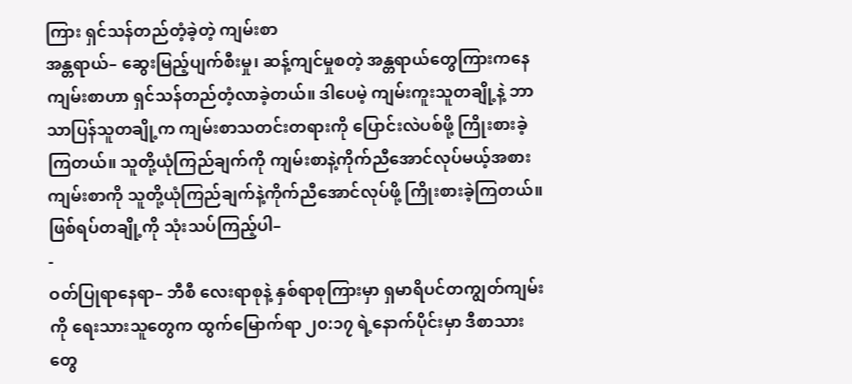ကြား ရှင်သန်တည်တံ့ခဲ့တဲ့ ကျမ်းစာ
အန္တရာယ်– ဆွေးမြည့်ပျက်စီးမှု၊ ဆန့်ကျင်မှုစတဲ့ အန္တရာယ်တွေကြားကနေ ကျမ်းစာဟာ ရှင်သန်တည်တံ့လာခဲ့တယ်။ ဒါပေမဲ့ ကျမ်းကူးသူတချို့နဲ့ ဘာသာပြန်သူတချို့က ကျမ်းစာသတင်းတရားကို ပြောင်းလဲပစ်ဖို့ ကြိုးစားခဲ့ကြတယ်။ သူတို့ယုံကြည်ချက်ကို ကျမ်းစာနဲ့ကိုက်ညီအောင်လုပ်မယ့်အစား ကျမ်းစာကို သူတို့ယုံကြည်ချက်နဲ့ကိုက်ညီအောင်လုပ်ဖို့ ကြိုးစားခဲ့ကြတယ်။ ဖြစ်ရပ်တချို့ကို သုံးသပ်ကြည့်ပါ–
-
ဝတ်ပြုရာနေရာ– ဘီစီ လေးရာစုနဲ့ နှစ်ရာစုကြားမှာ ရှမာရိပင်တကျွတ်ကျမ်းကို ရေးသားသူတွေက ထွက်မြောက်ရာ ၂၀:၁၇ ရဲ့နောက်ပိုင်းမှာ ဒီစာသားတွေ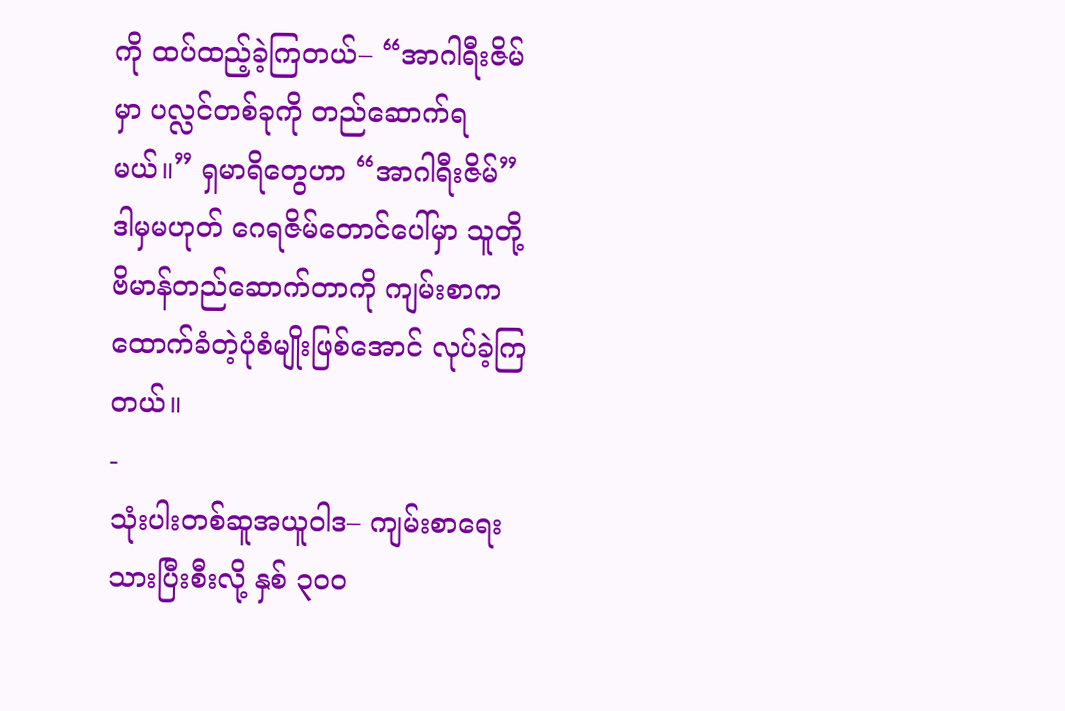ကို ထပ်ထည့်ခဲ့ကြတယ်– “အာဂါရီးဇိမ်မှာ ပလ္လင်တစ်ခုကို တည်ဆောက်ရမယ်။” ရှမာရိတွေဟာ “အာဂါရီးဇိမ်” ဒါမှမဟုတ် ဂေရဇိမ်တောင်ပေါ်မှာ သူတို့ ဗိမာန်တည်ဆောက်တာကို ကျမ်းစာက ထောက်ခံတဲ့ပုံစံမျိုးဖြစ်အောင် လုပ်ခဲ့ကြတယ်။
-
သုံးပါးတစ်ဆူအယူဝါဒ– ကျမ်းစာရေးသားပြီးစီးလို့ နှစ် ၃၀၀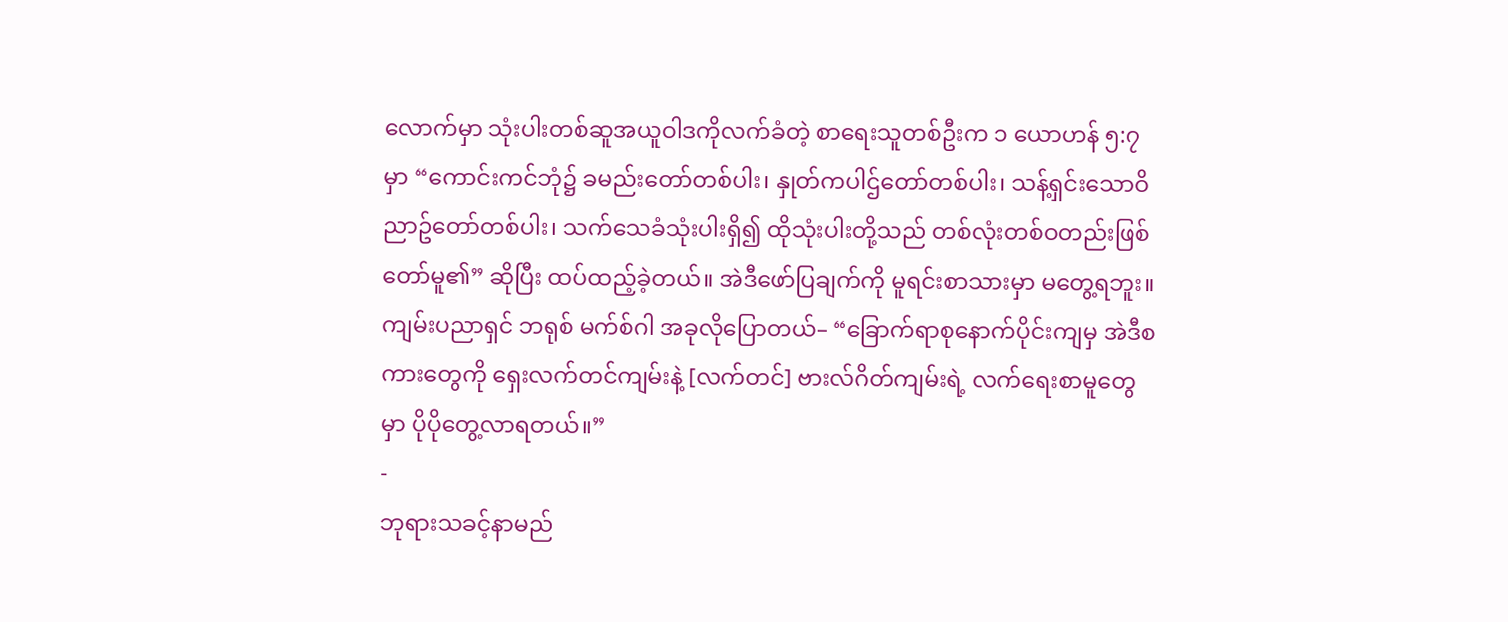လောက်မှာ သုံးပါးတစ်ဆူအယူဝါဒကိုလက်ခံတဲ့ စာရေးသူတစ်ဦးက ၁ ယောဟန် ၅:၇ မှာ “ကောင်းကင်ဘုံ၌ ခမည်းတော်တစ်ပါး၊ နှုတ်ကပါဌ်တော်တစ်ပါး၊ သန့်ရှင်းသောဝိညာဥ်တော်တစ်ပါး၊ သက်သေခံသုံးပါးရှိ၍ ထိုသုံးပါးတို့သည် တစ်လုံးတစ်ဝတည်းဖြစ်တော်မူ၏” ဆိုပြီး ထပ်ထည့်ခဲ့တယ်။ အဲဒီဖော်ပြချက်ကို မူရင်းစာသားမှာ မတွေ့ရဘူး။ ကျမ်းပညာရှင် ဘရုစ် မက်စ်ဂါ အခုလိုပြောတယ်– “ခြောက်ရာစုနောက်ပိုင်းကျမှ အဲဒီစကားတွေကို ရှေးလက်တင်ကျမ်းနဲ့ [လက်တင်] ဗားလ်ဂိတ်ကျမ်းရဲ့ လက်ရေးစာမူတွေမှာ ပိုပိုတွေ့လာရတယ်။”
-
ဘုရားသခင့်နာမည်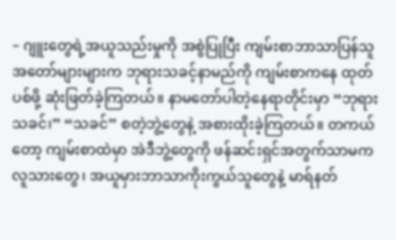– ဂျူးတွေရဲ့အယူသည်းမှုကို အစွဲပြုပြီး ကျမ်းစာဘာသာပြန်သူ အတော်များများက ဘုရားသခင့်နာမည်ကို ကျမ်းစာကနေ ထုတ်ပစ်ဖို့ ဆုံးဖြတ်ခဲ့ကြတယ်။ နာမတော်ပါတဲ့နေရာတိုင်းမှာ “ဘုရားသခင်၊” “သခင်” စတဲ့ဘွဲ့တွေနဲ့ အစားထိုးခဲ့ကြတယ်။ တကယ်တော့ ကျမ်းစာထဲမှာ အဲဒီဘွဲ့တွေကို ဖန်ဆင်းရှင်အတွက်သာမက လူသားတွေ၊ အယူမှားဘာသာကိုးကွယ်သူတွေနဲ့ မာရ်နတ်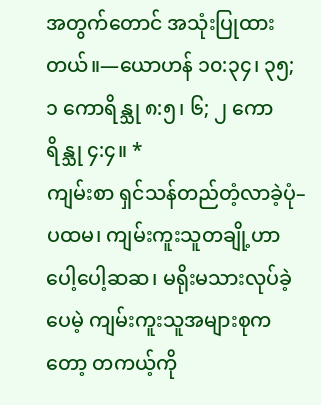အတွက်တောင် အသုံးပြုထားတယ်။—ယောဟန် ၁၀:၃၄၊ ၃၅; ၁ ကောရိန္သု ၈:၅၊ ၆; ၂ ကောရိန္သု ၄:၄။ *
ကျမ်းစာ ရှင်သန်တည်တံ့လာခဲ့ပုံ– ပထမ၊ ကျမ်းကူးသူတချို့ဟာ ပေါ့ပေါ့ဆဆ၊ မရိုးမသားလုပ်ခဲ့ပေမဲ့ ကျမ်းကူးသူအများစုကတော့ တကယ့်ကို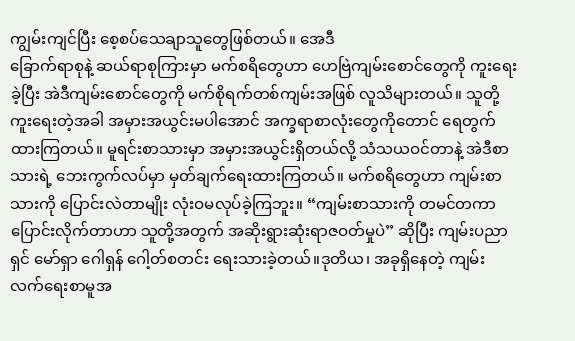ကျွမ်းကျင်ပြီး စေ့စပ်သေချာသူတွေဖြစ်တယ်။ အေဒီ
ခြောက်ရာစုနဲ့ ဆယ်ရာစုကြားမှာ မက်စရိတွေဟာ ဟေဗြဲကျမ်းစောင်တွေကို ကူးရေးခဲ့ပြီး အဲဒီကျမ်းစောင်တွေကို မက်စိုရက်တစ်ကျမ်းအဖြစ် လူသိများတယ်။ သူတို့ ကူးရေးတဲ့အခါ အမှားအယွင်းမပါအောင် အက္ခရာစာလုံးတွေကိုတောင် ရေတွက်ထားကြတယ်။ မူရင်းစာသားမှာ အမှားအယွင်းရှိတယ်လို့ သံသယဝင်တာနဲ့ အဲဒီစာသားရဲ့ ဘေးကွက်လပ်မှာ မှတ်ချက်ရေးထားကြတယ်။ မက်စရိတွေဟာ ကျမ်းစာသားကို ပြောင်းလဲတာမျိုး လုံးဝမလုပ်ခဲ့ကြဘူး။ “ကျမ်းစာသားကို တမင်တကာပြောင်းလိုက်တာဟာ သူတို့အတွက် အဆိုးရွားဆုံးရာဇဝတ်မှုပဲ” ဆိုပြီး ကျမ်းပညာရှင် မော်ရှာ ဂေါရှန် ဂေါ့တ်စတင်း ရေးသားခဲ့တယ်။ဒုတိယ၊ အခုရှိနေတဲ့ ကျမ်းလက်ရေးစာမူအ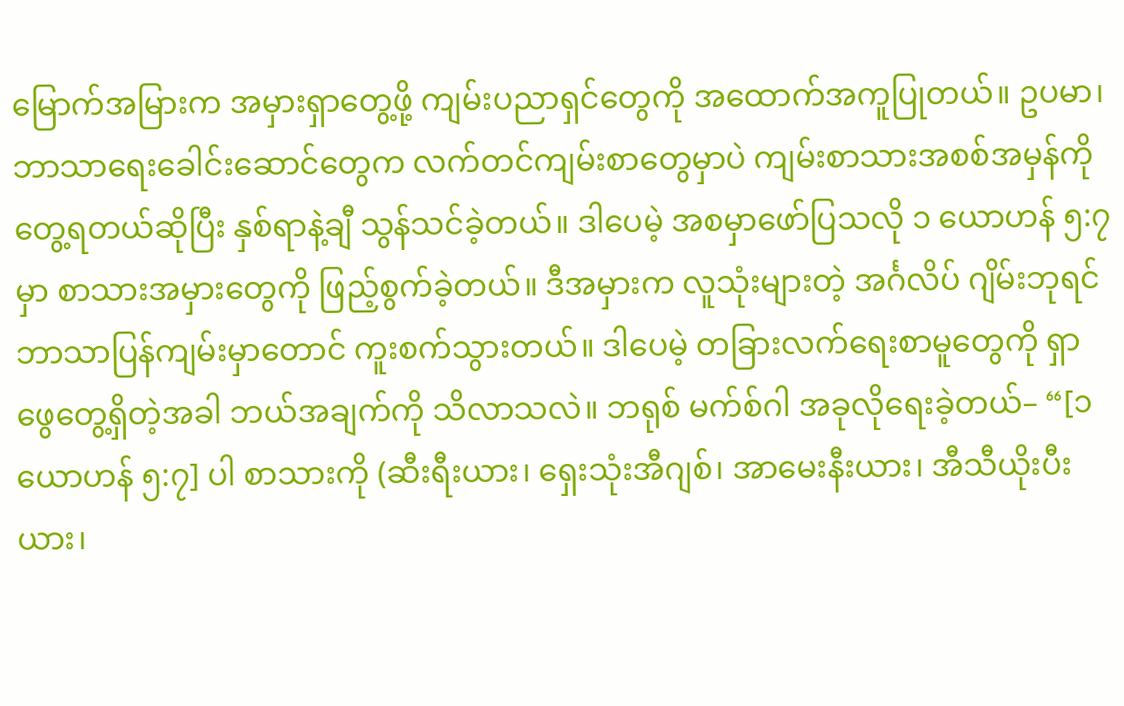မြောက်အမြားက အမှားရှာတွေ့ဖို့ ကျမ်းပညာရှင်တွေကို အထောက်အကူပြုတယ်။ ဥပမာ၊ ဘာသာရေးခေါင်းဆောင်တွေက လက်တင်ကျမ်းစာတွေမှာပဲ ကျမ်းစာသားအစစ်အမှန်ကိုတွေ့ရတယ်ဆိုပြီး နှစ်ရာနဲ့ချီ သွန်သင်ခဲ့တယ်။ ဒါပေမဲ့ အစမှာဖော်ပြသလို ၁ ယောဟန် ၅:၇ မှာ စာသားအမှားတွေကို ဖြည့်စွက်ခဲ့တယ်။ ဒီအမှားက လူသုံးများတဲ့ အင်္ဂလိပ် ဂျိမ်းဘုရင်ဘာသာပြန်ကျမ်းမှာတောင် ကူးစက်သွားတယ်။ ဒါပေမဲ့ တခြားလက်ရေးစာမူတွေကို ရှာဖွေတွေ့ရှိတဲ့အခါ ဘယ်အချက်ကို သိလာသလဲ။ ဘရုစ် မက်စ်ဂါ အခုလိုရေးခဲ့တယ်– “[၁ ယောဟန် ၅:၇] ပါ စာသားကို (ဆီးရီးယား၊ ရှေးသုံးအီဂျစ်၊ အာမေးနီးယား၊ အီသီယိုးပီးယား၊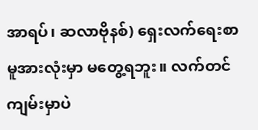အာရပ်၊ ဆလာဗိုနစ်) ရှေးလက်ရေးစာမူအားလုံးမှာ မတွေ့ရဘူး။ လက်တင်ကျမ်းမှာပဲ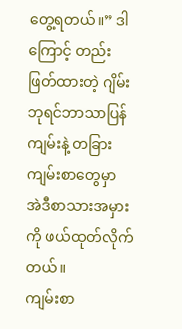တွေ့ရတယ်။” ဒါကြောင့် တည်းဖြတ်ထားတဲ့ ဂျိမ်းဘုရင်ဘာသာပြန်ကျမ်းနဲ့ တခြားကျမ်းစာတွေမှာ အဲဒီစာသားအမှားကို ဖယ်ထုတ်လိုက်တယ်။
ကျမ်းစာ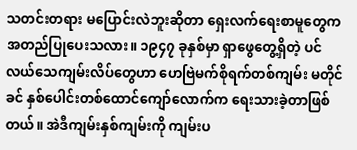သတင်းတရား မပြောင်းလဲဘူးဆိုတာ ရှေးလက်ရေးစာမူတွေက အတည်ပြုပေးသလား။ ၁၉၄၇ ခုနှစ်မှာ ရှာဖွေတွေ့ရှိတဲ့ ပင်လယ်သေကျမ်းလိပ်တွေဟာ ဟေဗြဲမက်စိုရက်တစ်ကျမ်း မတိုင်ခင် နှစ်ပေါင်းတစ်ထောင်ကျော်လောက်က ရေးသားခဲ့တာဖြစ်တယ်။ အဲဒီကျမ်းနှစ်ကျမ်းကို ကျမ်းပ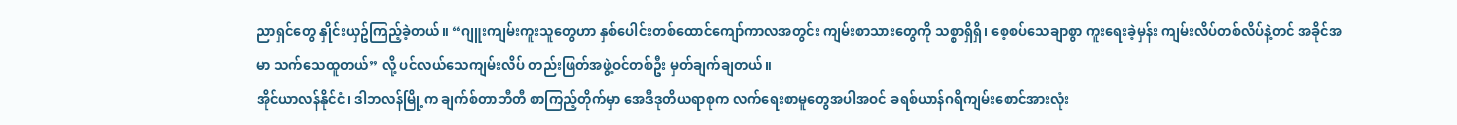ညာရှင်တွေ နှိုင်းယှဥ်ကြည့်ခဲ့တယ်။ “ဂျူးကျမ်းကူးသူတွေဟာ နှစ်ပေါင်းတစ်ထောင်ကျော်ကာလအတွင်း ကျမ်းစာသားတွေကို သစ္စာရှိရှိ၊ စေ့စပ်သေချာစွာ ကူးရေးခဲ့မှန်း ကျမ်းလိပ်တစ်လိပ်နဲ့တင် အခိုင်အမာ သက်သေထူတယ်” လို့ ပင်လယ်သေကျမ်းလိပ် တည်းဖြတ်အဖွဲ့ဝင်တစ်ဦး မှတ်ချက်ချတယ်။
အိုင်ယာလန်နိုင်ငံ၊ ဒါဘလန်မြို့က ချက်စ်တာဘီတီ စာကြည့်တိုက်မှာ အေဒီဒုတိယရာစုက လက်ရေးစာမူတွေအပါအဝင် ခရစ်ယာန်ဂရိကျမ်းစောင်အားလုံး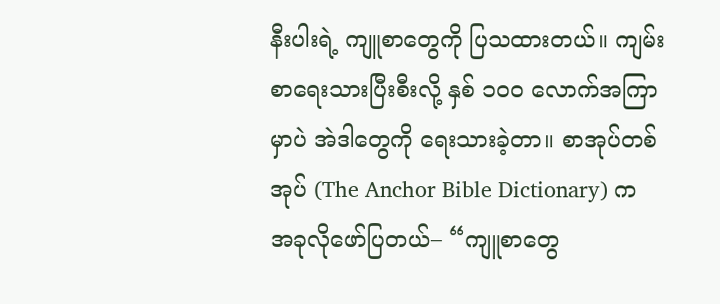နီးပါးရဲ့ ကျူစာတွေကို ပြသထားတယ်။ ကျမ်းစာရေးသားပြီးစီးလို့ နှစ် ၁၀၀ လောက်အကြာမှာပဲ အဲဒါတွေကို ရေးသားခဲ့တာ။ စာအုပ်တစ်အုပ် (The Anchor Bible Dictionary) က အခုလိုဖော်ပြတယ်– “ကျူစာတွေ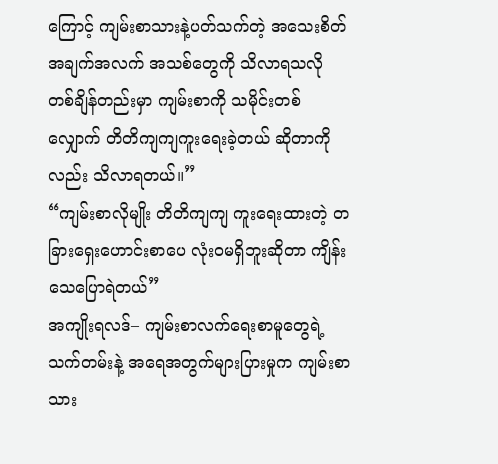ကြောင့် ကျမ်းစာသားနဲ့ပတ်သက်တဲ့ အသေးစိတ်အချက်အလက် အသစ်တွေကို သိလာရသလို တစ်ချိန်တည်းမှာ ကျမ်းစာကို သမိုင်းတစ်လျှောက် တိတိကျကျကူးရေးခဲ့တယ် ဆိုတာကိုလည်း သိလာရတယ်။”
“ကျမ်းစာလိုမျိုး တိတိကျကျ ကူးရေးထားတဲ့ တခြားရှေးဟောင်းစာပေ လုံးဝမရှိဘူးဆိုတာ ကျိန်းသေပြောရဲတယ်”
အကျိုးရလဒ်– ကျမ်းစာလက်ရေးစာမူတွေရဲ့ သက်တမ်းနဲ့ အရေအတွက်များပြားမှုက ကျမ်းစာသား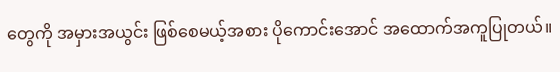တွေကို အမှားအယွင်း ဖြစ်စေမယ့်အစား ပိုကောင်းအောင် အထောက်အကူပြုတယ်။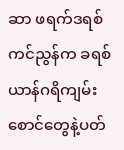ဆာ ဖရက်ဒရစ် ကင်ညွန်က ခရစ်ယာန်ဂရိကျမ်းစောင်တွေနဲ့ပတ်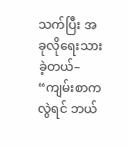သက်ပြီး အခုလိုရေးသားခဲ့တယ်– “ကျမ်းစာကလွဲရင် ဘယ်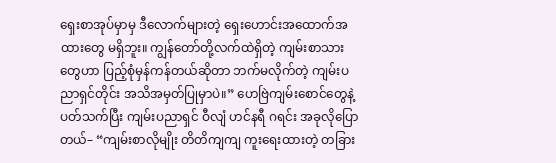ရှေးစာအုပ်မှာမှ ဒီလောက်များတဲ့ ရှေးဟောင်းအထောက်အထားတွေ မရှိဘူး။ ကျွန်တော်တို့လက်ထဲရှိတဲ့ ကျမ်းစာသားတွေဟာ ပြည့်စုံမှန်ကန်တယ်ဆိုတာ ဘက်မလိုက်တဲ့ ကျမ်းပညာရှင်တိုင်း အသိအမှတ်ပြုမှာပဲ။” ဟေဗြဲကျမ်းစောင်တွေနဲ့ပတ်သက်ပြီး ကျမ်းပညာရှင် ဝီလျံ ဟင်နရီ ဂရင်း အခုလိုပြောတယ်– “ကျမ်းစာလိုမျိုး တိတိကျကျ ကူးရေးထားတဲ့ တခြား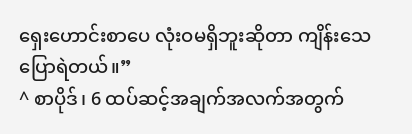ရှေးဟောင်းစာပေ လုံးဝမရှိဘူးဆိုတာ ကျိန်းသေပြောရဲတယ်။”
^ စာပိုဒ်၊ 6 ထပ်ဆင့်အချက်အလက်အတွက်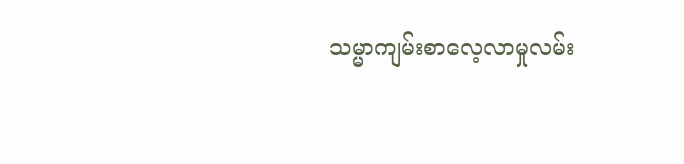သမ္မာကျမ်းစာလေ့လာမှုလမ်း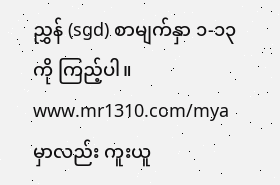ညွှန် (sgd) စာမျက်နှာ ၁-၁၃ ကို ကြည့်ပါ။ www.mr1310.com/mya မှာလည်း ကူးယူ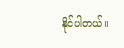နိုင်ပါတယ်။